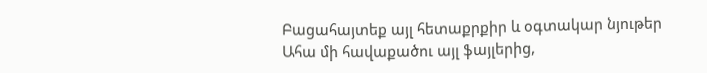Բացահայտեք այլ հետաքրքիր և օգտակար նյութեր
Ահա մի հավաքածու այլ ֆայլերից,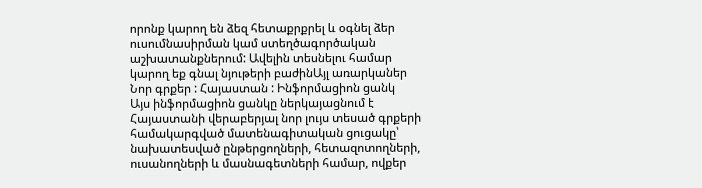որոնք կարող են ձեզ հետաքրքրել և օգնել ձեր ուսումնասիրման կամ ստեղծագործական աշխատանքներում: Ավելին տեսնելու համար կարող եք գնալ նյութերի բաժինԱյլ առարկաներ
Նոր գրքեր : Հայաստան : Ինֆորմացիոն ցանկ
Այս ինֆորմացիոն ցանկը ներկայացնում է Հայաստանի վերաբերյալ նոր լույս տեսած գրքերի համակարգված մատենագիտական ցուցակը՝ նախատեսված ընթերցողների, հետազոտողների, ուսանողների և մասնագետների համար, ովքեր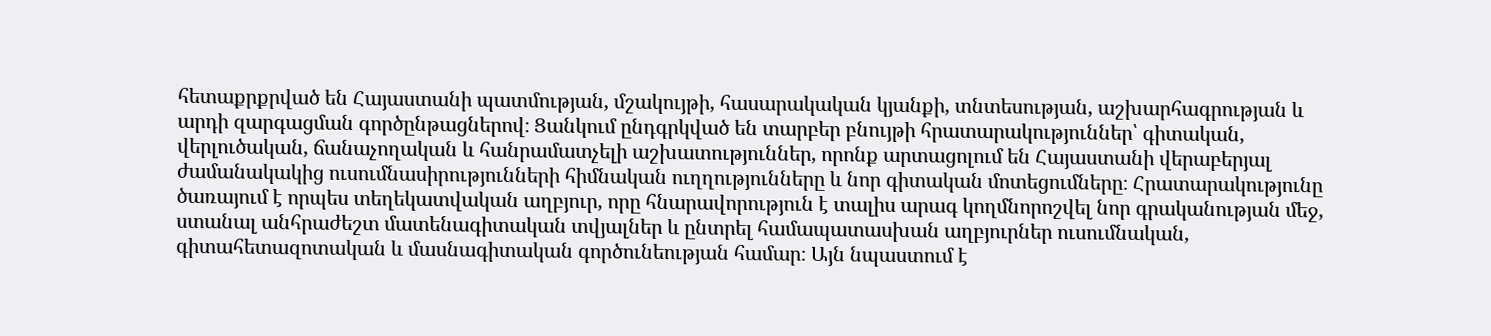հետաքրքրված են Հայաստանի պատմության, մշակույթի, հասարակական կյանքի, տնտեսության, աշխարհագրության և արդի զարգացման գործընթացներով։ Ցանկում ընդգրկված են տարբեր բնույթի հրատարակություններ՝ գիտական, վերլուծական, ճանաչողական և հանրամատչելի աշխատություններ, որոնք արտացոլում են Հայաստանի վերաբերյալ ժամանակակից ուսումնասիրությունների հիմնական ուղղությունները և նոր գիտական մոտեցումները։ Հրատարակությունը ծառայում է որպես տեղեկատվական աղբյուր, որը հնարավորություն է տալիս արագ կողմնորոշվել նոր գրականության մեջ, ստանալ անհրաժեշտ մատենագիտական տվյալներ և ընտրել համապատասխան աղբյուրներ ուսումնական, գիտահետազոտական և մասնագիտական գործունեության համար։ Այն նպաստում է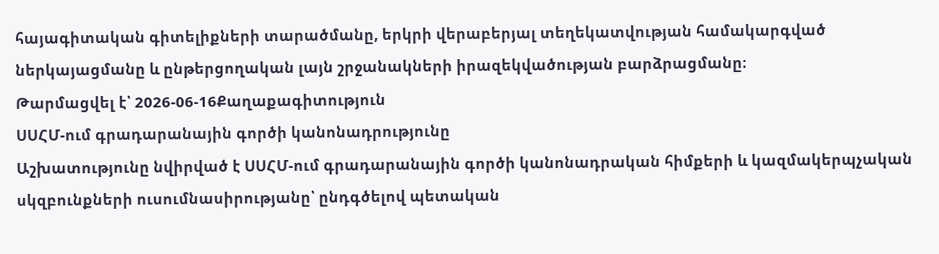հայագիտական գիտելիքների տարածմանը, երկրի վերաբերյալ տեղեկատվության համակարգված ներկայացմանը և ընթերցողական լայն շրջանակների իրազեկվածության բարձրացմանը։
Թարմացվել է՝ 2026-06-16Քաղաքագիտություն
ՍՍՀՄ-ում գրադարանային գործի կանոնադրությունը
Աշխատությունը նվիրված է ՍՍՀՄ-ում գրադարանային գործի կանոնադրական հիմքերի և կազմակերպչական սկզբունքների ուսումնասիրությանը՝ ընդգծելով պետական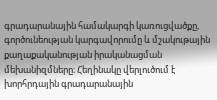գրադարանային համակարգի կառուցվածքը, գործունեության կարգավորումը և մշակութային քաղաքականության իրականացման մեխանիզմները։ Հեղինակը վերլուծում է խորհրդային գրադարանային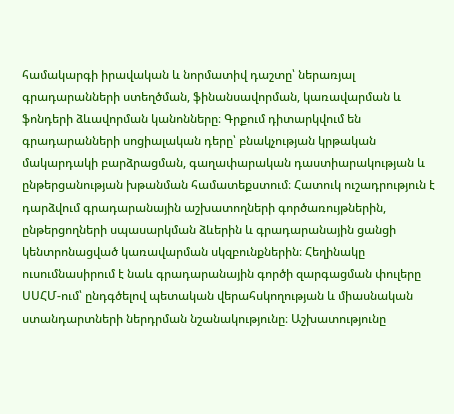համակարգի իրավական և նորմատիվ դաշտը՝ ներառյալ գրադարանների ստեղծման, ֆինանսավորման, կառավարման և ֆոնդերի ձևավորման կանոնները։ Գրքում դիտարկվում են գրադարանների սոցիալական դերը՝ բնակչության կրթական մակարդակի բարձրացման, գաղափարական դաստիարակության և ընթերցանության խթանման համատեքստում։ Հատուկ ուշադրություն է դարձվում գրադարանային աշխատողների գործառույթներին, ընթերցողների սպասարկման ձևերին և գրադարանային ցանցի կենտրոնացված կառավարման սկզբունքներին։ Հեղինակը ուսումնասիրում է նաև գրադարանային գործի զարգացման փուլերը ՍՍՀՄ-ում՝ ընդգծելով պետական վերահսկողության և միասնական ստանդարտների ներդրման նշանակությունը։ Աշխատությունը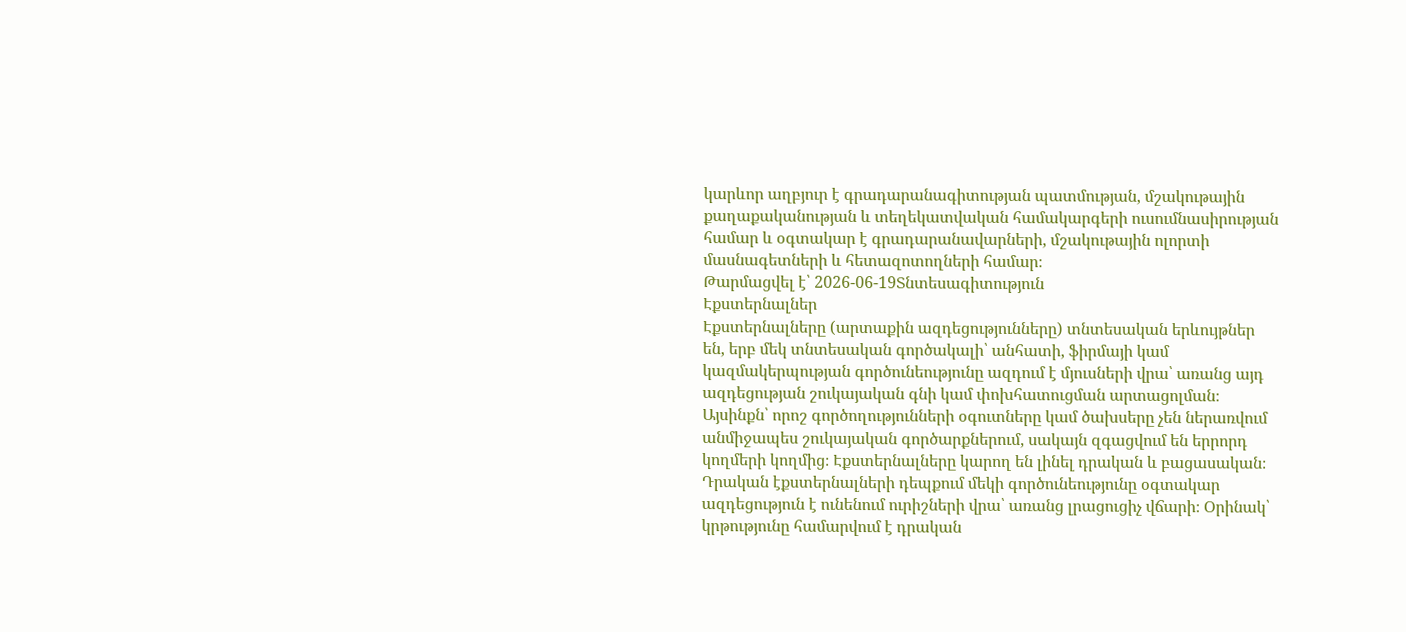կարևոր աղբյուր է գրադարանագիտության պատմության, մշակութային քաղաքականության և տեղեկատվական համակարգերի ուսումնասիրության համար և օգտակար է գրադարանավարների, մշակութային ոլորտի մասնագետների և հետազոտողների համար։
Թարմացվել է՝ 2026-06-19Տնտեսագիտություն
Էքստերնալներ
Էքստերնալները (արտաքին ազդեցությունները) տնտեսական երևույթներ են, երբ մեկ տնտեսական գործակալի՝ անհատի, ֆիրմայի կամ կազմակերպության գործունեությունը ազդում է մյուսների վրա՝ առանց այդ ազդեցության շուկայական գնի կամ փոխհատուցման արտացոլման։ Այսինքն՝ որոշ գործողությունների օգուտները կամ ծախսերը չեն ներառվում անմիջապես շուկայական գործարքներում, սակայն զգացվում են երրորդ կողմերի կողմից։ Էքստերնալները կարող են լինել դրական և բացասական։ Դրական էքստերնալների դեպքում մեկի գործունեությունը օգտակար ազդեցություն է ունենում ուրիշների վրա՝ առանց լրացուցիչ վճարի։ Օրինակ՝ կրթությունը համարվում է դրական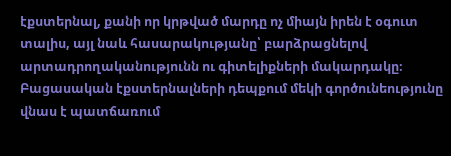էքստերնալ, քանի որ կրթված մարդը ոչ միայն իրեն է օգուտ տալիս, այլ նաև հասարակությանը՝ բարձրացնելով արտադրողականությունն ու գիտելիքների մակարդակը։ Բացասական էքստերնալների դեպքում մեկի գործունեությունը վնաս է պատճառում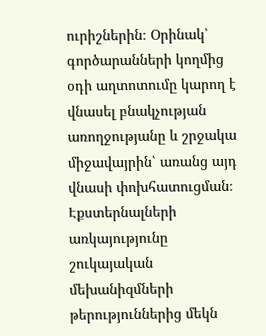ուրիշներին։ Օրինակ՝ գործարանների կողմից օդի աղտոտումը կարող է վնասել բնակչության առողջությանը և շրջակա միջավայրին՝ առանց այդ վնասի փոխհատուցման։ Էքստերնալների առկայությունը շուկայական մեխանիզմների թերություններից մեկն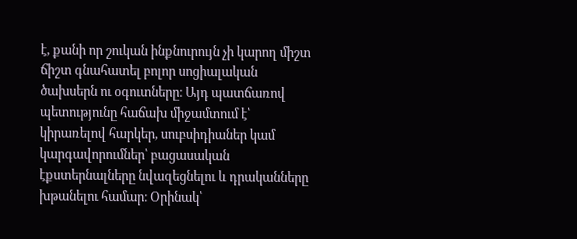է, քանի որ շուկան ինքնուրույն չի կարող միշտ ճիշտ գնահատել բոլոր սոցիալական ծախսերն ու օգուտները։ Այդ պատճառով պետությունը հաճախ միջամտում է՝ կիրառելով հարկեր, սուբսիդիաներ կամ կարգավորումներ՝ բացասական էքստերնալները նվազեցնելու և դրականները խթանելու համար։ Օրինակ՝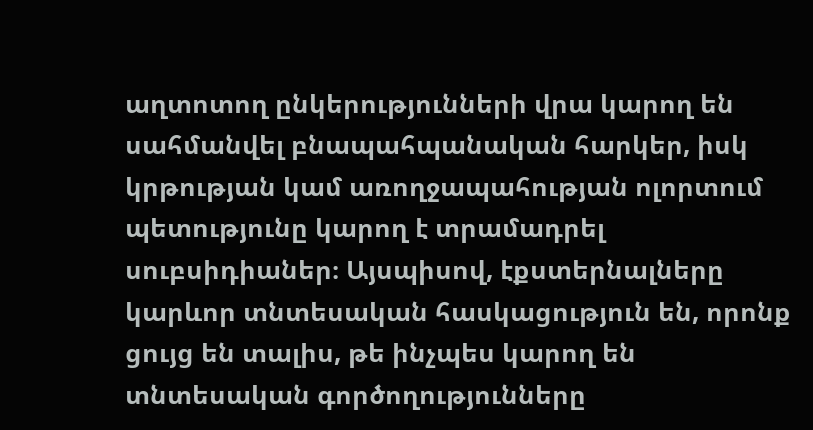աղտոտող ընկերությունների վրա կարող են սահմանվել բնապահպանական հարկեր, իսկ կրթության կամ առողջապահության ոլորտում պետությունը կարող է տրամադրել սուբսիդիաներ։ Այսպիսով, էքստերնալները կարևոր տնտեսական հասկացություն են, որոնք ցույց են տալիս, թե ինչպես կարող են տնտեսական գործողությունները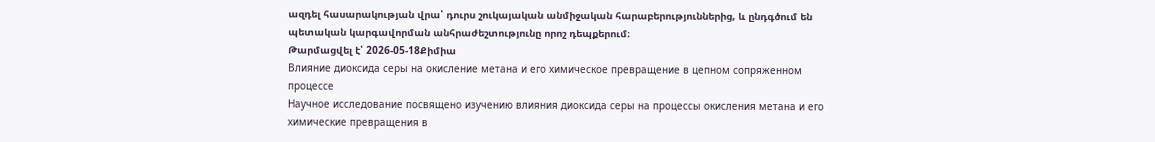ազդել հասարակության վրա՝ դուրս շուկայական անմիջական հարաբերություններից, և ընդգծում են պետական կարգավորման անհրաժեշտությունը որոշ դեպքերում։
Թարմացվել է՝ 2026-05-18Քիմիա
Влияние диоксида серы на окисление метана и его химическое превращение в цепном сопряженном процессе
Научное исследование посвящено изучению влияния диоксида серы на процессы окисления метана и его химические превращения в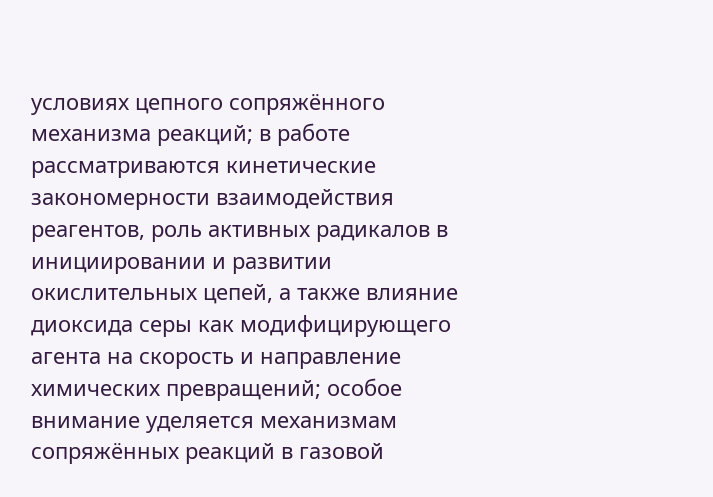условиях цепного сопряжённого механизма реакций; в работе рассматриваются кинетические закономерности взаимодействия реагентов, роль активных радикалов в инициировании и развитии окислительных цепей, а также влияние диоксида серы как модифицирующего агента на скорость и направление химических превращений; особое внимание уделяется механизмам сопряжённых реакций в газовой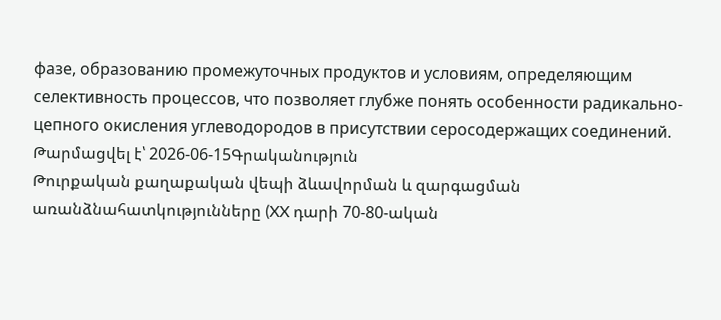фазе, образованию промежуточных продуктов и условиям, определяющим селективность процессов, что позволяет глубже понять особенности радикально-цепного окисления углеводородов в присутствии серосодержащих соединений.
Թարմացվել է՝ 2026-06-15Գրականություն
Թուրքական քաղաքական վեպի ձևավորման և զարգացման առանձնահատկությունները (XX դարի 70-80-ական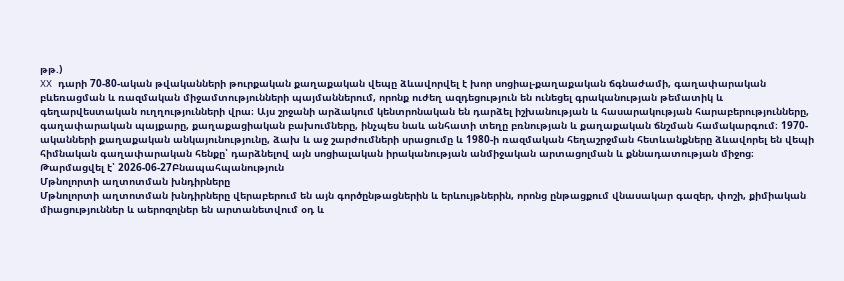թթ.)
XX դարի 70-80-ական թվականների թուրքական քաղաքական վեպը ձևավորվել է խոր սոցիալ-քաղաքական ճգնաժամի, գաղափարական բևեռացման և ռազմական միջամտությունների պայմաններում, որոնք ուժեղ ազդեցություն են ունեցել գրականության թեմատիկ և գեղարվեստական ուղղությունների վրա։ Այս շրջանի արձակում կենտրոնական են դարձել իշխանության և հասարակության հարաբերությունները, գաղափարական պայքարը, քաղաքացիական բախումները, ինչպես նաև անհատի տեղը բռնության և քաղաքական ճնշման համակարգում։ 1970-ականների քաղաքական անկայունությունը, ձախ և աջ շարժումների սրացումը և 1980-ի ռազմական հեղաշրջման հետևանքները ձևավորել են վեպի հիմնական գաղափարական հենքը՝ դարձնելով այն սոցիալական իրականության անմիջական արտացոլման և քննադատության միջոց։
Թարմացվել է՝ 2026-06-27Բնապահպանություն
Մթնոլորտի աղտոտման խնդիրները
Մթնոլորտի աղտոտման խնդիրները վերաբերում են այն գործընթացներին և երևույթներին, որոնց ընթացքում վնասակար գազեր, փոշի, քիմիական միացություններ և աերոզոլներ են արտանետվում օդ և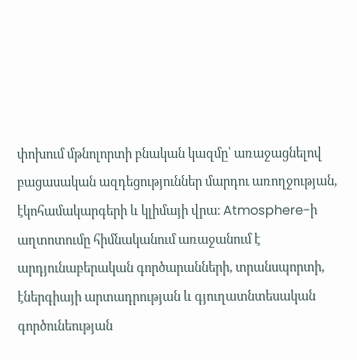փոխում մթնոլորտի բնական կազմը՝ առաջացնելով բացասական ազդեցություններ մարդու առողջության, էկոհամակարգերի և կլիմայի վրա։ Atmosphere-ի աղտոտումը հիմնականում առաջանում է արդյունաբերական գործարանների, տրանսպորտի, էներգիայի արտադրության և գյուղատնտեսական գործունեության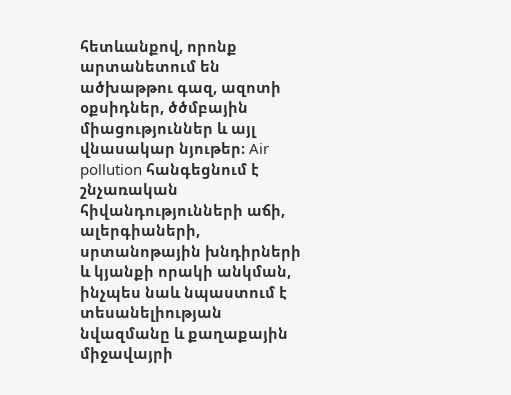հետևանքով, որոնք արտանետում են ածխաթթու գազ, ազոտի օքսիդներ, ծծմբային միացություններ և այլ վնասակար նյութեր։ Air pollution հանգեցնում է շնչառական հիվանդությունների աճի, ալերգիաների, սրտանոթային խնդիրների և կյանքի որակի անկման, ինչպես նաև նպաստում է տեսանելիության նվազմանը և քաղաքային միջավայրի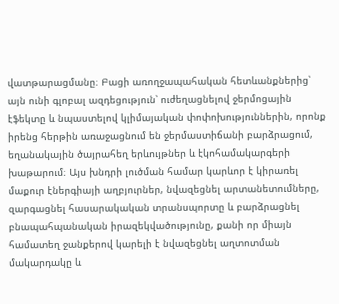վատթարացմանը։ Բացի առողջապահական հետևանքներից՝ այն ունի գլոբալ ազդեցություն՝ ուժեղացնելով ջերմոցային էֆեկտը և նպաստելով կլիմայական փոփոխություններին, որոնք իրենց հերթին առաջացնում են ջերմաստիճանի բարձրացում, եղանակային ծայրահեղ երևույթներ և էկոհամակարգերի խաթարում։ Այս խնդրի լուծման համար կարևոր է կիրառել մաքուր էներգիայի աղբյուրներ, նվազեցնել արտանետումները, զարգացնել հասարակական տրանսպորտը և բարձրացնել բնապահպանական իրազեկվածությունը, քանի որ միայն համատեղ ջանքերով կարելի է նվազեցնել աղտոտման մակարդակը և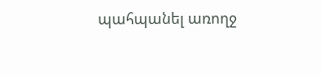պահպանել առողջ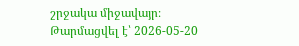շրջակա միջավայր։
Թարմացվել է՝ 2026-05-20